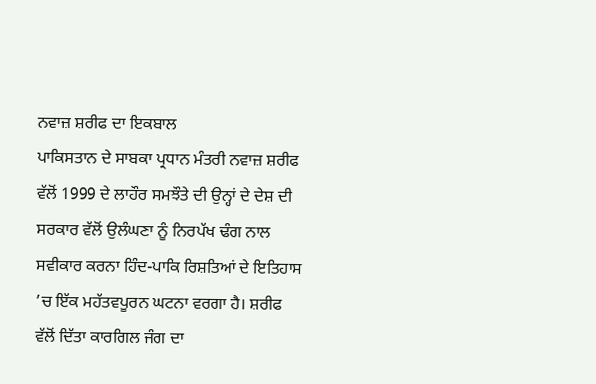ਨਵਾਜ਼ ਸ਼ਰੀਫ ਦਾ ਇਕਬਾਲ
ਪਾਕਿਸਤਾਨ ਦੇ ਸਾਬਕਾ ਪ੍ਰਧਾਨ ਮੰਤਰੀ ਨਵਾਜ਼ ਸ਼ਰੀਫ ਵੱਲੋਂ 1999 ਦੇ ਲਾਹੌਰ ਸਮਝੌਤੇ ਦੀ ਉਨ੍ਹਾਂ ਦੇ ਦੇਸ਼ ਦੀ ਸਰਕਾਰ ਵੱਲੋਂ ਉਲੰਘਣਾ ਨੂੰ ਨਿਰਪੱਖ ਢੰਗ ਨਾਲ ਸਵੀਕਾਰ ਕਰਨਾ ਹਿੰਦ-ਪਾਕਿ ਰਿਸ਼ਤਿਆਂ ਦੇ ਇਤਿਹਾਸ ’ਚ ਇੱਕ ਮਹੱਤਵਪੂਰਨ ਘਟਨਾ ਵਰਗਾ ਹੈ। ਸ਼ਰੀਫ ਵੱਲੋਂ ਦਿੱਤਾ ਕਾਰਗਿਲ ਜੰਗ ਦਾ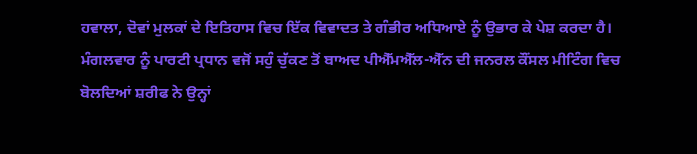ਹਵਾਲਾ, ਦੋਵਾਂ ਮੁਲਕਾਂ ਦੇ ਇਤਿਹਾਸ ਵਿਚ ਇੱਕ ਵਿਵਾਦਤ ਤੇ ਗੰਭੀਰ ਅਧਿਆਏ ਨੂੰ ਉਭਾਰ ਕੇ ਪੇਸ਼ ਕਰਦਾ ਹੈ। ਮੰਗਲਵਾਰ ਨੂੰ ਪਾਰਟੀ ਪ੍ਰਧਾਨ ਵਜੋਂ ਸਹੁੰ ਚੁੱਕਣ ਤੋਂ ਬਾਅਦ ਪੀਐੱਮਐੱਲ-ਐੱਨ ਦੀ ਜਨਰਲ ਕੌਂਸਲ ਮੀਟਿੰਗ ਵਿਚ ਬੋਲਦਿਆਂ ਸ਼ਰੀਫ ਨੇ ਉਨ੍ਹਾਂ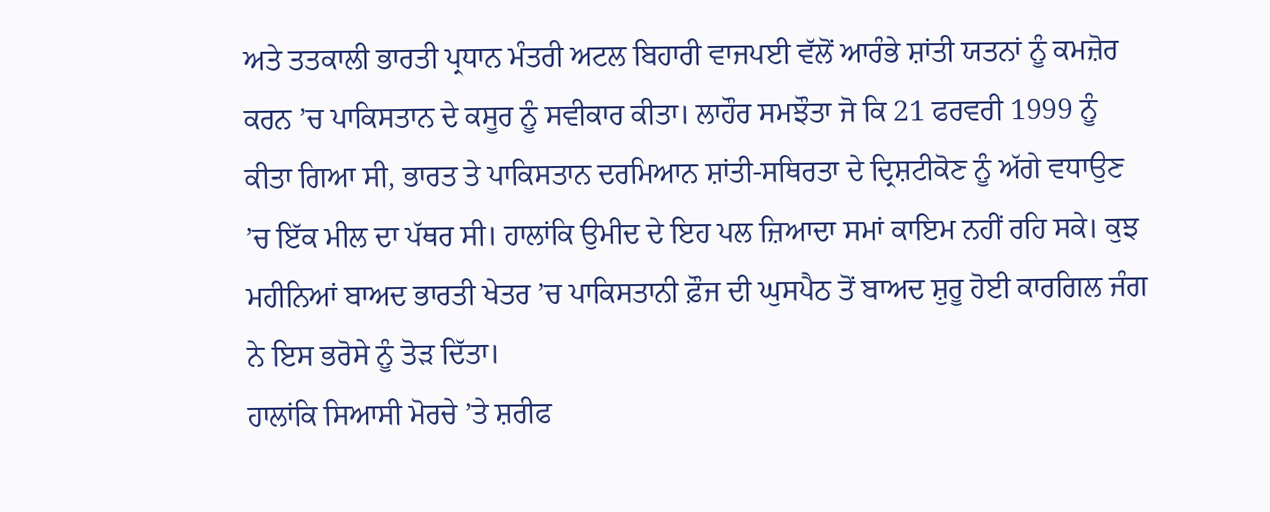ਅਤੇ ਤਤਕਾਲੀ ਭਾਰਤੀ ਪ੍ਰਧਾਨ ਮੰਤਰੀ ਅਟਲ ਬਿਹਾਰੀ ਵਾਜਪਈ ਵੱਲੋਂ ਆਰੰਭੇ ਸ਼ਾਂਤੀ ਯਤਨਾਂ ਨੂੰ ਕਮਜ਼ੋਰ ਕਰਨ ’ਚ ਪਾਕਿਸਤਾਨ ਦੇ ਕਸੂਰ ਨੂੰ ਸਵੀਕਾਰ ਕੀਤਾ। ਲਾਹੌਰ ਸਮਝੌਤਾ ਜੋ ਕਿ 21 ਫਰਵਰੀ 1999 ਨੂੰ ਕੀਤਾ ਗਿਆ ਸੀ, ਭਾਰਤ ਤੇ ਪਾਕਿਸਤਾਨ ਦਰਮਿਆਨ ਸ਼ਾਂਤੀ-ਸਥਿਰਤਾ ਦੇ ਦ੍ਰਿਸ਼ਟੀਕੋਣ ਨੂੰ ਅੱਗੇ ਵਧਾਉਣ ’ਚ ਇੱਕ ਮੀਲ ਦਾ ਪੱਥਰ ਸੀ। ਹਾਲਾਂਕਿ ਉਮੀਦ ਦੇ ਇਹ ਪਲ ਜ਼ਿਆਦਾ ਸਮਾਂ ਕਾਇਮ ਨਹੀਂ ਰਹਿ ਸਕੇ। ਕੁਝ ਮਹੀਨਿਆਂ ਬਾਅਦ ਭਾਰਤੀ ਖੇਤਰ ’ਚ ਪਾਕਿਸਤਾਨੀ ਫ਼ੌਜ ਦੀ ਘੁਸਪੈਠ ਤੋਂ ਬਾਅਦ ਸ਼ੁਰੂ ਹੋਈ ਕਾਰਗਿਲ ਜੰਗ ਨੇ ਇਸ ਭਰੋਸੇ ਨੂੰ ਤੋੜ ਦਿੱਤਾ।
ਹਾਲਾਂਕਿ ਸਿਆਸੀ ਮੋਰਚੇ ’ਤੇ ਸ਼ਰੀਫ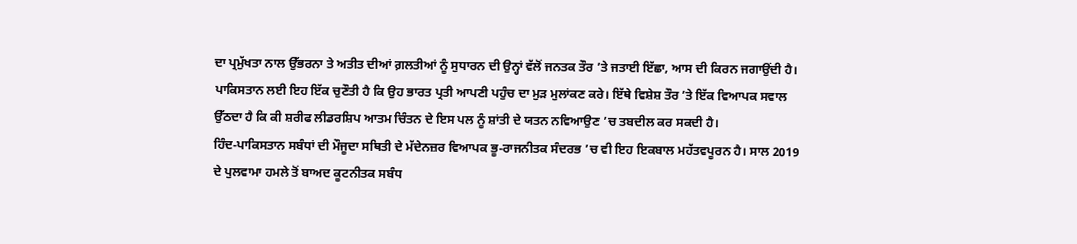ਦਾ ਪ੍ਰਮੁੱਖਤਾ ਨਾਲ ਉੱਭਰਨਾ ਤੇ ਅਤੀਤ ਦੀਆਂ ਗ਼ਲਤੀਆਂ ਨੂੰ ਸੁਧਾਰਨ ਦੀ ਉਨ੍ਹਾਂ ਵੱਲੋਂ ਜਨਤਕ ਤੌਰ ’ਤੇ ਜਤਾਈ ਇੱਛਾ, ਆਸ ਦੀ ਕਿਰਨ ਜਗਾਉਂਦੀ ਹੈ। ਪਾਕਿਸਤਾਨ ਲਈ ਇਹ ਇੱਕ ਚੁਣੌਤੀ ਹੈ ਕਿ ਉਹ ਭਾਰਤ ਪ੍ਰਤੀ ਆਪਣੀ ਪਹੁੰਚ ਦਾ ਮੁੜ ਮੁਲਾਂਕਣ ਕਰੇ। ਇੱਥੇ ਵਿਸ਼ੇਸ਼ ਤੌਰ ’ਤੇ ਇੱਕ ਵਿਆਪਕ ਸਵਾਲ ਉੱਠਦਾ ਹੈ ਕਿ ਕੀ ਸ਼ਰੀਫ ਲੀਡਰਸ਼ਿਪ ਆਤਮ ਚਿੰਤਨ ਦੇ ਇਸ ਪਲ ਨੂੰ ਸ਼ਾਂਤੀ ਦੇ ਯਤਨ ਨਵਿਆਉਣ ’ਚ ਤਬਦੀਲ ਕਰ ਸਕਦੀ ਹੈ।
ਹਿੰਦ-ਪਾਕਿਸਤਾਨ ਸਬੰਧਾਂ ਦੀ ਮੌਜੂਦਾ ਸਥਿਤੀ ਦੇ ਮੱਦੇਨਜ਼ਰ ਵਿਆਪਕ ਭੂ-ਰਾਜਨੀਤਕ ਸੰਦਰਭ ’ਚ ਵੀ ਇਹ ਇਕਬਾਲ ਮਹੱਤਵਪੂਰਨ ਹੈ। ਸਾਲ 2019 ਦੇ ਪੁਲਵਾਮਾ ਹਮਲੇ ਤੋਂ ਬਾਅਦ ਕੂਟਨੀਤਕ ਸਬੰਧ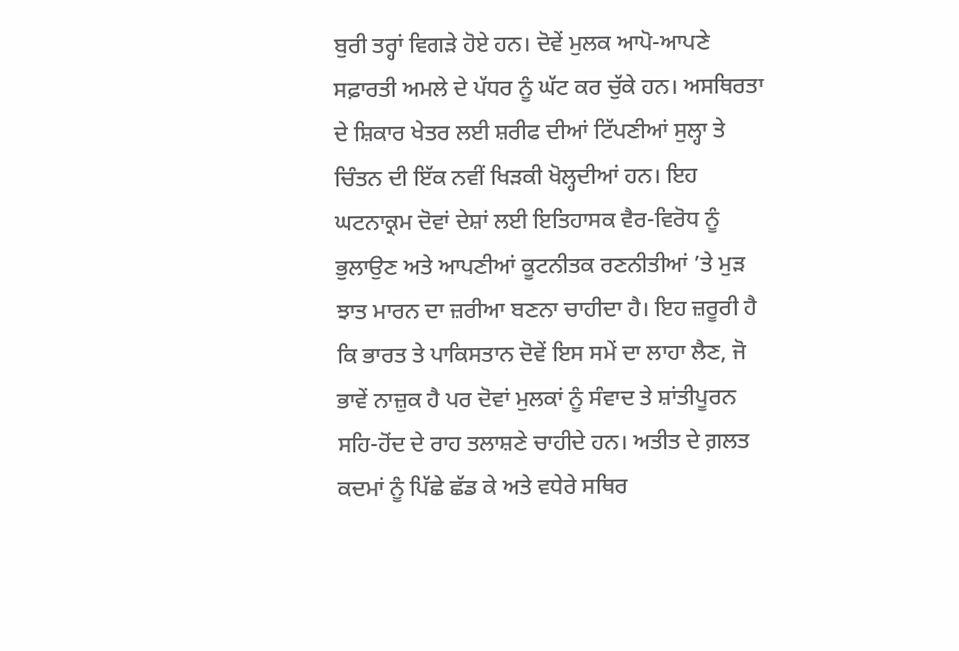ਬੁਰੀ ਤਰ੍ਹਾਂ ਵਿਗੜੇ ਹੋਏ ਹਨ। ਦੋਵੇਂ ਮੁਲਕ ਆਪੋ-ਆਪਣੇ ਸਫ਼ਾਰਤੀ ਅਮਲੇ ਦੇ ਪੱਧਰ ਨੂੰ ਘੱਟ ਕਰ ਚੁੱਕੇ ਹਨ। ਅਸਥਿਰਤਾ ਦੇ ਸ਼ਿਕਾਰ ਖੇਤਰ ਲਈ ਸ਼ਰੀਫ ਦੀਆਂ ਟਿੱਪਣੀਆਂ ਸੁਲ੍ਹਾ ਤੇ ਚਿੰਤਨ ਦੀ ਇੱਕ ਨਵੀਂ ਖਿੜਕੀ ਖੋਲ੍ਹਦੀਆਂ ਹਨ। ਇਹ ਘਟਨਾਕ੍ਰਮ ਦੋਵਾਂ ਦੇਸ਼ਾਂ ਲਈ ਇਤਿਹਾਸਕ ਵੈਰ-ਵਿਰੋਧ ਨੂੰ ਭੁਲਾਉਣ ਅਤੇ ਆਪਣੀਆਂ ਕੂਟਨੀਤਕ ਰਣਨੀਤੀਆਂ ’ਤੇ ਮੁੜ ਝਾਤ ਮਾਰਨ ਦਾ ਜ਼ਰੀਆ ਬਣਨਾ ਚਾਹੀਦਾ ਹੈ। ਇਹ ਜ਼ਰੂਰੀ ਹੈ ਕਿ ਭਾਰਤ ਤੇ ਪਾਕਿਸਤਾਨ ਦੋਵੇਂ ਇਸ ਸਮੇਂ ਦਾ ਲਾਹਾ ਲੈਣ, ਜੋ ਭਾਵੇਂ ਨਾਜ਼ੁਕ ਹੈ ਪਰ ਦੋਵਾਂ ਮੁਲਕਾਂ ਨੂੰ ਸੰਵਾਦ ਤੇ ਸ਼ਾਂਤੀਪੂਰਨ ਸਹਿ-ਹੋਂਦ ਦੇ ਰਾਹ ਤਲਾਸ਼ਣੇ ਚਾਹੀਦੇ ਹਨ। ਅਤੀਤ ਦੇ ਗ਼ਲਤ ਕਦਮਾਂ ਨੂੰ ਪਿੱਛੇ ਛੱਡ ਕੇ ਅਤੇ ਵਧੇਰੇ ਸਥਿਰ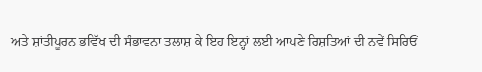ਅਤੇ ਸ਼ਾਂਤੀਪੂਰਨ ਭਵਿੱਖ ਦੀ ਸੰਭਾਵਨਾ ਤਲਾਸ਼ ਕੇ ਇਹ ਇਨ੍ਹਾਂ ਲਈ ਆਪਣੇ ਰਿਸ਼ਤਿਆਂ ਦੀ ਨਵੇਂ ਸਿਰਿਓਂ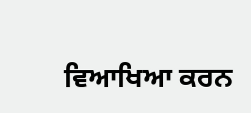ਵਿਆਖਿਆ ਕਰਨ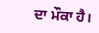ਦਾ ਮੌਕਾ ਹੈ।